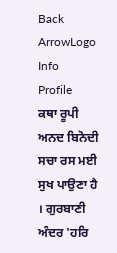Back ArrowLogo
Info
Profile
ਕਥਾ ਰੂਪੀ ਅਨਦ ਬਿਨੋਦੀ ਸਚਾ ਰਸ ਮਈ ਸੁਖ ਪਾਉਣਾ ਹੈ । ਗੁਰਬਾਣੀ ਅੰਦਰ 'ਹਰਿ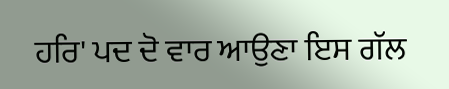ਹਰਿ' ਪਦ ਦੋ ਵਾਰ ਆਉਣਾ ਇਸ ਗੱਲ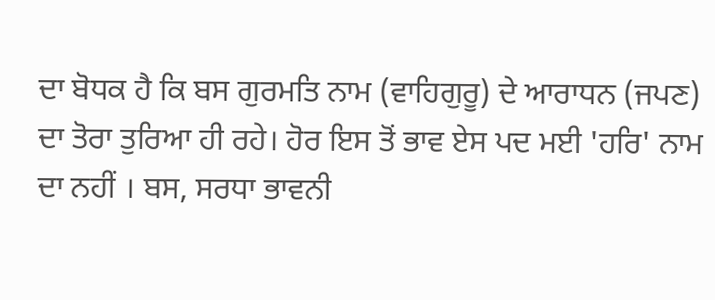ਦਾ ਬੋਧਕ ਹੈ ਕਿ ਬਸ ਗੁਰਮਤਿ ਨਾਮ (ਵਾਹਿਗੁਰੂ) ਦੇ ਆਰਾਧਨ (ਜਪਣ) ਦਾ ਤੋਰਾ ਤੁਰਿਆ ਹੀ ਰਹੇ। ਹੋਰ ਇਸ ਤੋਂ ਭਾਵ ਏਸ ਪਦ ਮਈ 'ਹਰਿ' ਨਾਮ ਦਾ ਨਹੀਂ । ਬਸ, ਸਰਧਾ ਭਾਵਨੀ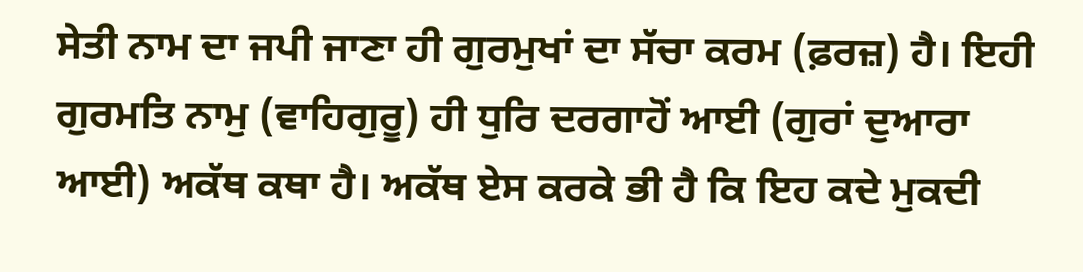ਸੇਤੀ ਨਾਮ ਦਾ ਜਪੀ ਜਾਣਾ ਹੀ ਗੁਰਮੁਖਾਂ ਦਾ ਸੱਚਾ ਕਰਮ (ਫ਼ਰਜ਼) ਹੈ। ਇਹੀ ਗੁਰਮਤਿ ਨਾਮੁ (ਵਾਹਿਗੁਰੂ) ਹੀ ਧੁਰਿ ਦਰਗਾਹੋਂ ਆਈ (ਗੁਰਾਂ ਦੁਆਰਾ ਆਈ) ਅਕੱਥ ਕਥਾ ਹੈ। ਅਕੱਥ ਏਸ ਕਰਕੇ ਭੀ ਹੈ ਕਿ ਇਹ ਕਦੇ ਮੁਕਦੀ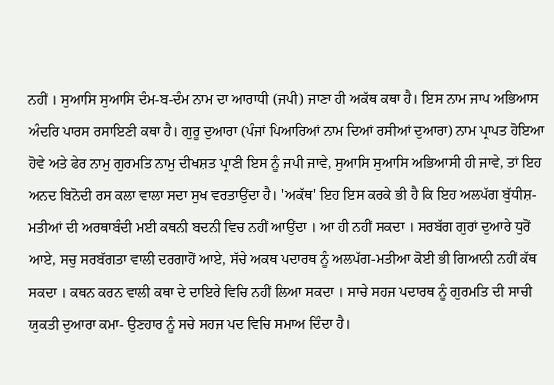ਨਹੀਂ । ਸੁਆਸਿ ਸੁਆਸਿ ਦੰਮ-ਬ-ਦੰਮ ਨਾਮ ਦਾ ਆਰਾਧੀ (ਜਪੀ) ਜਾਣਾ ਹੀ ਅਕੱਥ ਕਥਾ ਹੈ। ਇਸ ਨਾਮ ਜਾਪ ਅਭਿਆਸ ਅੰਦਰਿ ਪਾਰਸ ਰਸਾਇਣੀ ਕਥਾ ਹੈ। ਗੁਰੂ ਦੁਆਰਾ (ਪੰਜਾਂ ਪਿਆਰਿਆਂ ਨਾਮ ਦਿਆਂ ਰਸੀਆਂ ਦੁਆਰਾ) ਨਾਮ ਪ੍ਰਾਪਤ ਹੋਇਆ ਹੋਵੇ ਅਤੇ ਫੇਰ ਨਾਮੁ ਗੁਰਮਤਿ ਨਾਮੁ ਦੀਖਸ਼ਤ ਪ੍ਰਾਣੀ ਇਸ ਨੂੰ ਜਪੀ ਜਾਵੇ, ਸੁਆਸਿ ਸੁਆਸਿ ਅਭਿਆਸੀ ਹੀ ਜਾਵੇ, ਤਾਂ ਇਹ ਅਨਦ ਬਿਨੋਦੀ ਰਸ ਕਲਾ ਵਾਲਾ ਸਦਾ ਸੁਖ ਵਰਤਾਉਂਦਾ ਹੈ। 'ਅਕੱਥ' ਇਹ ਇਸ ਕਰਕੇ ਭੀ ਹੈ ਕਿ ਇਹ ਅਲਪੱਗ ਬੁੱਧੀਸ਼-ਮਤੀਆਂ ਦੀ ਅਰਥਾਬੰਦੀ ਮਈ ਕਥਨੀ ਬਦਨੀ ਵਿਚ ਨਹੀਂ ਆਉਂਦਾ । ਆ ਹੀ ਨਹੀਂ ਸਕਦਾ । ਸਰਬੱਗ ਗੁਰਾਂ ਦੁਆਰੇ ਧੁਰੋਂ ਆਏ, ਸਚੁ ਸਰਬੱਗਤਾ ਵਾਲੀ ਦਰਗਾਹੋਂ ਆਏ, ਸੱਚੇ ਅਕਥ ਪਦਾਰਥ ਨੂੰ ਅਲਪੱਗ-ਮਤੀਆ ਕੋਈ ਭੀ ਗਿਆਨੀ ਨਹੀਂ ਕੱਥ ਸਕਦਾ । ਕਥਨ ਕਰਨ ਵਾਲੀ ਕਥਾ ਦੇ ਦਾਇਰੇ ਵਿਚਿ ਨਹੀਂ ਲਿਆ ਸਕਦਾ । ਸਾਚੇ ਸਹਜ ਪਦਾਰਥ ਨੂੰ ਗੁਰਮਤਿ ਦੀ ਸਾਚੀ ਯੁਕਤੀ ਦੁਆਰਾ ਕਮਾ- ਉਣਹਾਰ ਨੂੰ ਸਚੇ ਸਹਜ ਪਦ ਵਿਚਿ ਸਮਾਅ ਦਿੰਦਾ ਹੈ।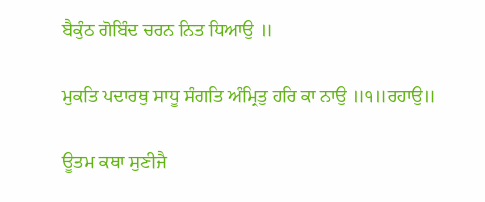ਬੈਕੁੰਠ ਗੋਬਿੰਦ ਚਰਨ ਨਿਤ ਧਿਆਉ ॥

ਮੁਕਤਿ ਪਦਾਰਥੁ ਸਾਧੂ ਸੰਗਤਿ ਅੰਮ੍ਰਿਤੁ ਹਰਿ ਕਾ ਨਾਉ ॥੧॥ਰਹਾਉ॥

ਊਤਮ ਕਥਾ ਸੁਣੀਜੈ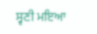ਸ੍ਵਣੀ ਮਇਆ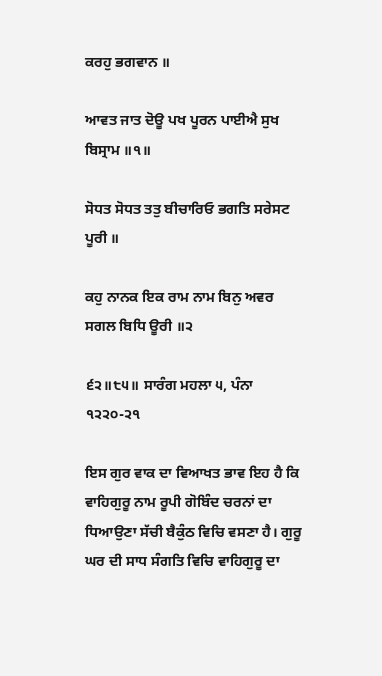ਕਰਹੁ ਭਗਵਾਨ ॥

ਆਵਤ ਜਾਤ ਦੋਊ ਪਖ ਪੂਰਨ ਪਾਈਐ ਸੁਖ ਬਿਸ੍ਰਾਮ ॥੧॥

ਸੋਧਤ ਸੋਧਤ ਤਤੁ ਬੀਚਾਰਿਓ ਭਗਤਿ ਸਰੇਸਟ ਪੂਰੀ ॥

ਕਹੁ ਨਾਨਕ ਇਕ ਰਾਮ ਨਾਮ ਬਿਨੁ ਅਵਰ ਸਗਲ ਬਿਧਿ ਊਰੀ ॥੨

੬੨॥੮੫॥ ਸਾਰੰਗ ਮਹਲਾ ੫, ਪੰਨਾ ੧੨੨੦-੨੧

ਇਸ ਗੁਰ ਵਾਕ ਦਾ ਵਿਆਖਤ ਭਾਵ ਇਹ ਹੈ ਕਿ ਵਾਹਿਗੁਰੂ ਨਾਮ ਰੂਪੀ ਗੋਬਿੰਦ ਚਰਨਾਂ ਦਾ ਧਿਆਉਣਾ ਸੱਚੀ ਬੈਕੁੰਠ ਵਿਚਿ ਵਸਣਾ ਹੈ। ਗੁਰੂ ਘਰ ਦੀ ਸਾਧ ਸੰਗਤਿ ਵਿਚਿ ਵਾਹਿਗੁਰੂ ਦਾ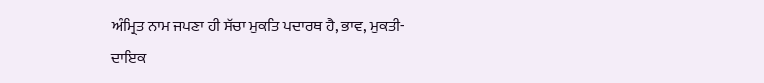ਅੰਮ੍ਰਿਤ ਨਾਮ ਜਪਣਾ ਹੀ ਸੱਚਾ ਮੁਕਤਿ ਪਦਾਰਥ ਹੈ, ਭਾਵ, ਮੁਕਤੀ-ਦਾਇਕ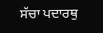ਸੱਚਾ ਪਦਾਰਥੁ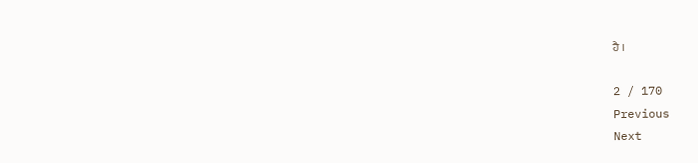ਹੈ ।

2 / 170
Previous
Next